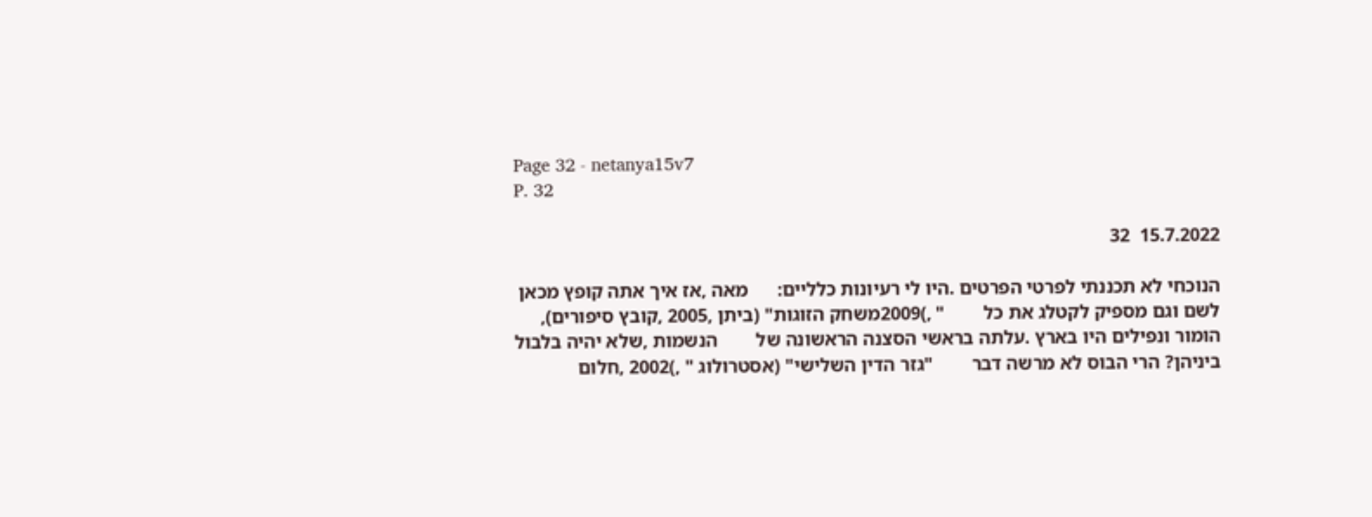Page 32 - netanya15v7
P. 32

15.7.2022  32

הנוכחי לא תכננתי לפרטי הפרטים .היו לי רעיונות כלליים:      מאה ,אז איך אתה קופץ מכאן לשם וגם מספיק לקטלג את כל        " ,)2009משחק הזוגות" (ביתן ,2005 ,קובץ סיפורים),
הומור ונפילים היו בארץ .עלתה בראשי הסצנה הראשונה של        הנשמות ,שלא יהיה בלבול ביניהן? הרי הבוס לא מרשה דבר        "גזר הדין השלישי" (אסטרולוג " ,)2002 ,חלום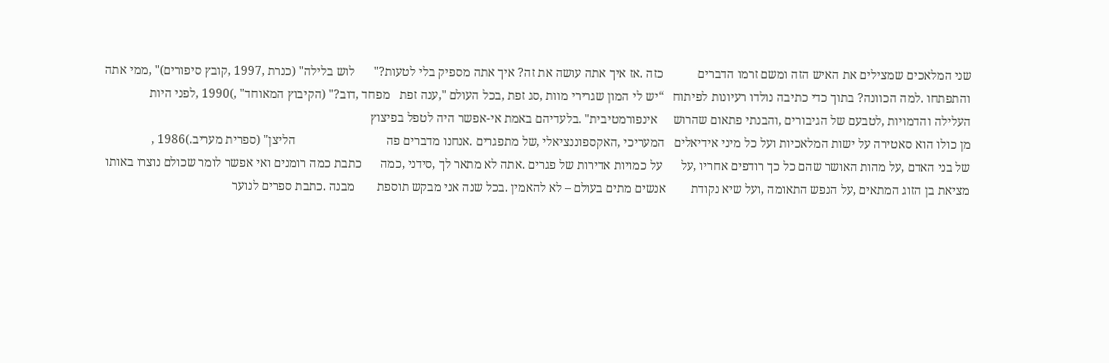שני המלאכים שמצילים את האיש הזה ומשם זרמו הדברים           כזה .אז איך אתה עושה את זה? איך אתה מספיק בלי לטעות?"      לוש בלילה" (כנרת ,1997 ,קובץ סיפורים)" ,ממי אתה
והתפתחו .למה הכוונה? בתוך כדי כתיבה נולדו רעיונות לפיתוח   “יש לי המון שגרירי מוות ,סג זפת ,בכל העולם ",ענה זפת   מפחד ,דוב?" (הקיבוץ המאוחד" ,)1990 ,לפני היות
העלילה והדמויות ,לטבעם של הגיבורים ,והבנתי פתאום שהרוש     אינפורמטיבית" .בלעדיהם באמת אי-אפשר היה לטפל בפיצוץ
מן כולו הוא סאטירה על ישות המלאכיות ועל כל מיני אידיאלים   המעריכי ,האקספוננציאלי ,של מתפגרים .אנחנו מדברים פה                             הליצן" (ספרית מעריב.)1986 ,
של בני האדם ,על מהות האושר שהם כל כך רודפים אחריו ,על      על כמויות אדירות של פגרים .אתה לא מתאר לך ,סידני ,כמה      כתבת כמה רומנים ואי אפשר לומר שכולם נוצרו באותו
מציאת בן הזוג המתאים ,על הנפש התאומה ,ועל שיא נקודת        אנשים מתים בעולם – לא להאמין .בכל שנה אני מבקש תוספת       מבנה .כתבת ספרים לנוער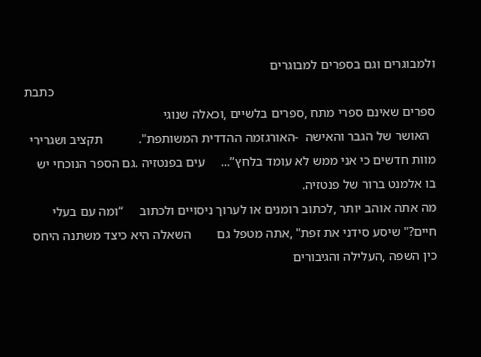ולמבוגרים וגם בספרים למבוגרים
                                                                                                                      כתבת ספרים שאינם ספרי מתח ,ספרים בלשיים ,וכאלה שנוגי
  האושר של הגבר והאישה  -האורגזמה ההדדית המשותפת".           תקציב ושגרירי מוות חדשים כי אני ממש לא עומד בלחץ”...     עים בפנטזיה .גם הספר הנוכחי יש בו אלמנט ברור של פנטזיה.
מה אתה אוהב יותר ,לכתוב רומנים או לערוך ניסויים ולכתוב     “ומה עם בעלי חיים?" שיסע סידני את זפת" ,אתה מטפל גם        השאלה היא כיצד משתנה היחס כין השפה ,העלילה והגיבורים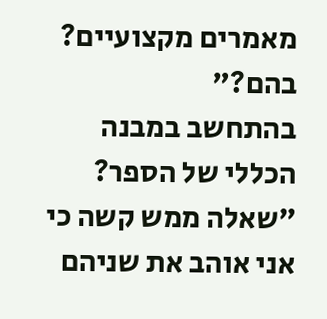מאמרים מקצועיים?                                                        בהם?"                           בהתחשב במבנה הכללי של הספר?
"שאלה ממש קשה כי אני אוהב את שניהם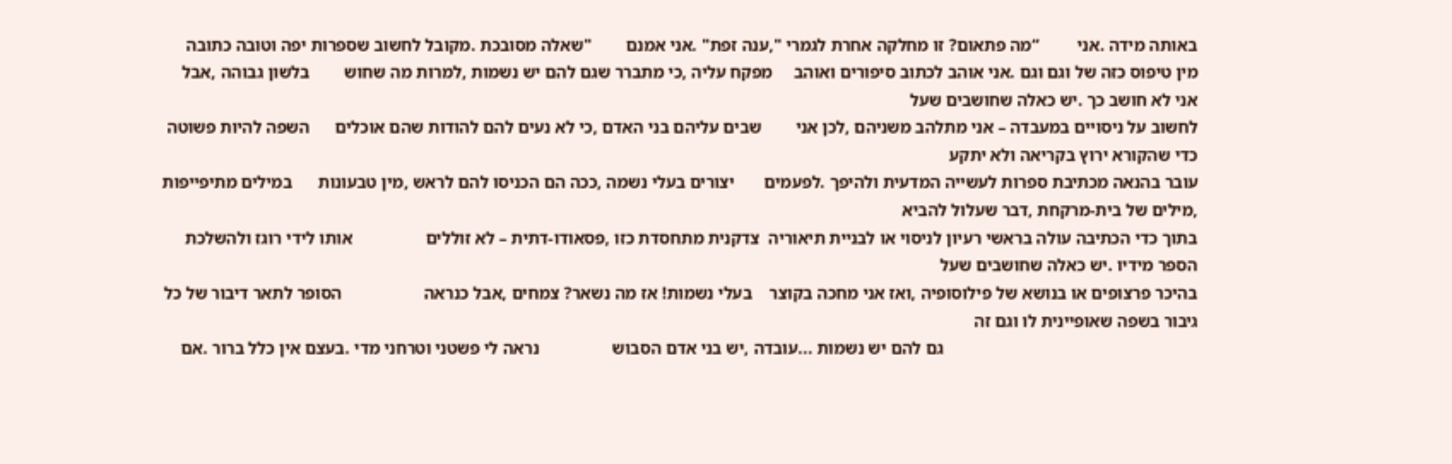באותה מידה .אני         “מה פתאום? זו מחלקה אחרת לגמרי ",ענה זפת" .אני אמנם        "שאלה מסובכת .מקובל לחשוב שספרות יפה וטובה כתובה
מין טיפוס כזה של וגם וגם .אני אוהב לכתוב סיפורים ואוהב     מפקח עליה ,כי מתברר שגם להם יש נשמות ,למרות מה שחוש        בלשון גבוהה ,אבל אני לא חושב כך .יש כאלה שחושבים שעל
לחשוב על ניסויים במעבדה – אני מתלהב משניהם ,לכן אני        שבים עליהם בני האדם ,כי לא נעים להם להודות שהם אוכלים      השפה להיות פשוטה כדי שהקורא ירוץ בקריאה ולא יתקע
עובר בהנאה מכתיבת ספרות לעשייה המדעית ולהיפך .לפעמים       יצורים בעלי נשמה ,ככה הם הכניסו להם לראש ,מין טבעונות      במילים מתיפייפות ,מילים של בית-מרקחת ,דבר שעלול להביא
בתוך כדי הכתיבה עולה בראשי רעיון לניסוי או לבניית תיאוריה  צדקנית מתחסדת כזו ,פסאודו-דתית – לא זוללים                 אותו לידי רוגז ולהשלכת הספר מידיו .יש כאלה שחושבים שעל
בהיכר פרצופים או בנושא של פילוסופיה ,ואז אני מחכה בקוצר    בעלי נשמות! אז מה נשאר? צמחים ,אבל כנראה                   הסופר לתאר דיבור של כל גיבור בשפה שאופיינית לו וגם זה
                                                           גם להם יש נשמות ...עובדה ,יש בני אדם הסבוש                 נראה לי פשטני וטרחני מדי .בעצם אין כלל ברור .אם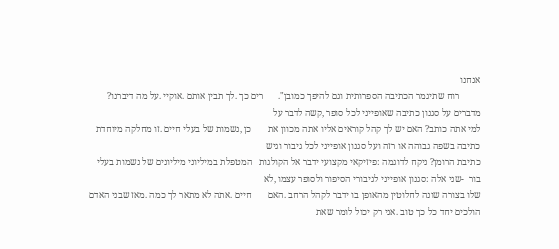אנחנו
         רוח שתיגמר הכתיבה הספרותית וגם להיפך כמובן".      רים כך .לך תבין אותם .אוקיי .על מה דיברנו?                 מדברים על סגנון כתיבה שאופייני לכל סופר ,קשה לדבר על
למי אתה כותב? האם יש לך קהל קוראים אליו אתה מכוון את       כן ,נשמות של בעלי חיים .זו מחלקה מיוחדת                    כתיבה בשפה גבוהה או רזה ועל סגנון אופייני לכל גיבור וגיש
כתיבת הרומן? ניקח לדוגמה :פיזיקאי מקצועי ידבר אל הקולגות   המטפלת במיליוני מיליונים של נשמות בעלי                     בור  -שני אלה :סגנון אופייני לגיבורי הסיפור ולסופר עצמו ,לא
שלו בצורה שונה לחלוטין מהאופן בו ידבר לקהל הרחב .האם       חיים .אתה לא מתאר לך כמה .מאז שבני האדם                    הולכים יחד כל כך טוב .אני רק יכול לומר שאת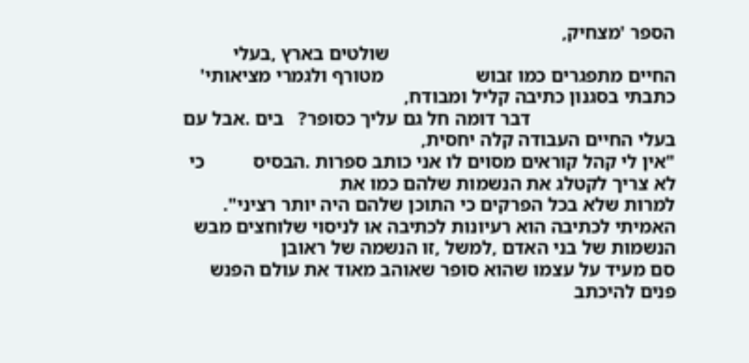הספר 'מצחיק,
                                                           שולטים בארץ ,בעלי החיים מתפגרים כמו זבוש                   מטורף ולגמרי מציאותי' כתבתי בסגנון כתיבה קליל ומבודח,
                              דבר דומה חל גם עליך כסופר?   בים .אבל עם בעלי החיים העבודה קלה יחסית,
"אין לי קהל קוראים מסוים לו אני כותב ספרות .הבסיס          כי לא צריך לקטלג את הנשמות שלהם כמו את                       למרות שלא בכל הפרקים כי התוכן שלהם היה יותר רציני".
האמיתי לכתיבה הוא רעיונות לכתיבה או לניסוי שלוחצים מבש     הנשמות של בני האדם ,למשל ,זו הנשמה של ראובן                סם מעיד על עצמו שהוא סופר שאוהב מאוד את עולם הפנש
פנים להיכתב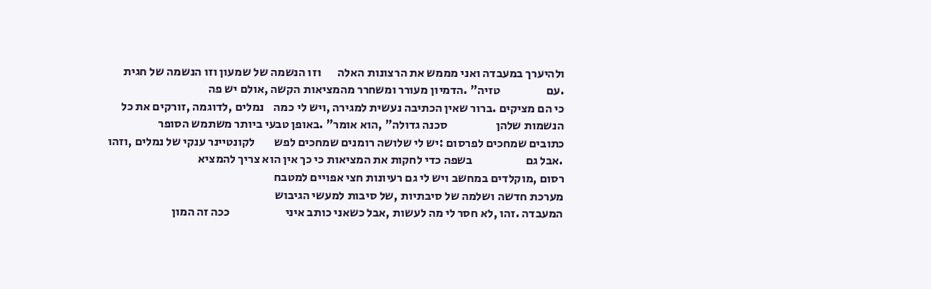ולהיערך במעבדה ואני מממש את הרצונות האלה       וזו הנשמה של שמעון וזו הנשמה של חגית .עם                   טזיה" .הדמיון מעורר ומשחרר מהמציאות הקשה ,אולם יש פה
כי הם מציקים .ברור שאין הכתיבה נעשית למגירה ,ויש לי כמה    נמלים ,לדוגמה ,זורקים את כל הנשמות שלהן                    סכנה גדולה" ,הוא אומר" .באופן טבעי ביותר משתמש הסופר
כתובים שמחכים לפרסום :יש לי שלושה רומנים שמחכים לפש        לקונטיינר ענקי של נמלים ,וזהו .אבל גם                      בשפה כדי לחקות את המציאות כי כך אין הוא צריך להמציא
רסום ,מוקלדים במחשב ויש לי גם רעיונות חצי אפויים למטבח                                                                מערכת חדשה ושלמה של סיבתיות ,של סיבות למעשי הגיבוש
המעבדה .זהו ,לא חסר לי מה לעשות ,אבל כשאני כותב איני                       ככה זה המון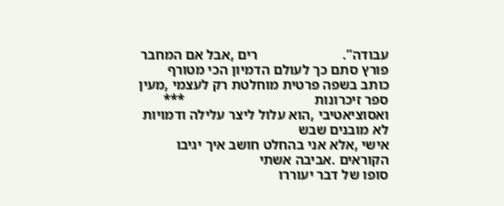עבודה”.                        רים ,אבל אם המחבר פורץ סתם כך לעולם הדמיון הכי מטורף
כותב בשפה פרטית מוחלטת רק לעצמי ,מעין ספר זיכרונות                                     ***                            ואסוציאטיבי ,הוא עלול ליצר עלילה ודמויות לא מובנים שבש
אישי ,אלא אני בהחלט חושב איך יגיבו הקוראים .אביבה אשתי                                                                סופו של דבר יעוררו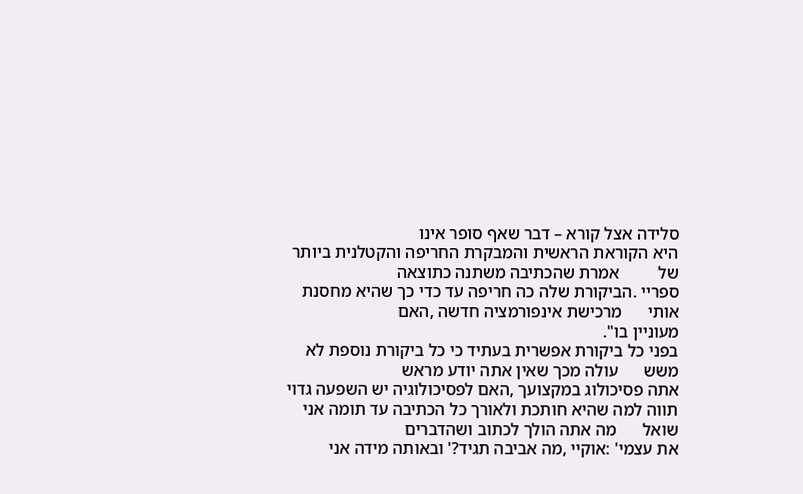סלידה אצל קורא – דבר שאף סופר אינו
היא הקוראת הראשית והמבקרת החריפה והקטלנית ביותר של         אמרת שהכתיבה משתנה כתוצאה
ספריי .הביקורת שלה כה חריפה עד כדי כך שהיא מחסנת אותי      מרכישת אינפורמציה חדשה ,האם                                                                               מעוניין בו".
בפני כל ביקורת אפשרית בעתיד כי כל ביקורת נוספת לא משש      עולה מכך שאין אתה יודע מראש                                אתה פסיכולוג במקצועך ,האם לפסיכולוגיה יש השפעה גדוי
תווה למה שהיא חותכת ולאורך כל הכתיבה עד תומה אני שואל      מה אתה הולך לכתוב ושהדברים
את עצמי' :אוקיי ,מה אביבה תגיד?' ובאותה מידה אני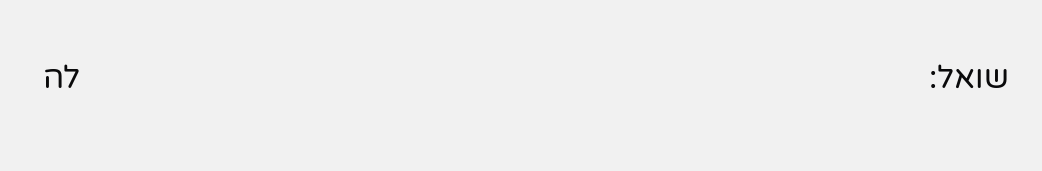שואל:                                                                                                      לה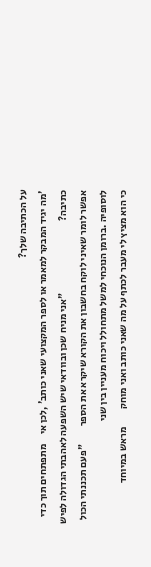על הכתיבה שלך?
'מה יגיד המבקר למאמר או לספר המקצועי שאני כותב' ,לכן אי     מתפתחים תוך כדי כתיבה?                                    "אני מניח שכן ובוודאי שיש השפעה לאהבתי הגדולה לפיש
אפשר לומר שאיני לוקח בחשבון את הקורא שיקרא את הספר         "פעם תכננתי הכול                                           לוסופיה .ברומן הנוכחי למשל מתחולל ויכוח מעניין בין שני
כי הוא מציץ לי מעבר לכתף על מה שאני כותב ואני מוחק         מראש במיוחד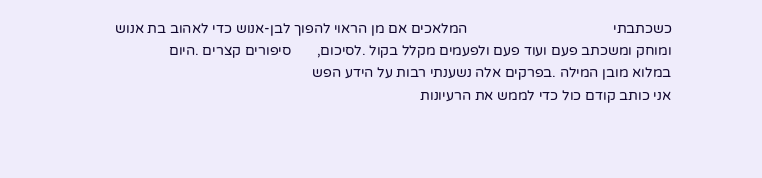כשכתבתי                                        המלאכים אם מן הראוי להפוך לבן-אנוש כדי לאהוב בת אנוש
ומוחק ומשכתב פעם ועוד פעם ולפעמים מקלל בקול .לסיכום,       סיפורים קצרים .היום                                        במלוא מובן המילה .בפרקים אלה נשענתי רבות על הידע הפש
אני כותב קודם כול כדי לממש את הרעיונות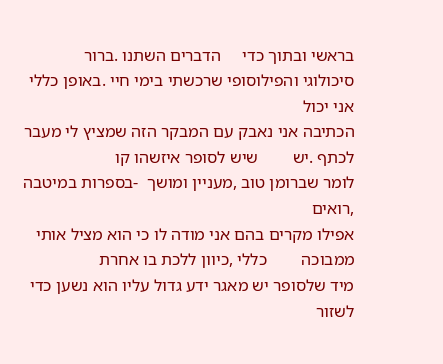בראשי ובתוך כדי     הדברים השתנו .ברור                                         סיכולוגי והפילוסופי שרכשתי בימי חיי .באופן כללי אני יכול
הכתיבה אני נאבק עם המבקר הזה שמציץ לי מעבר לכתף .יש        שיש לסופר איזשהו קו                                        לומר שברומן טוב ,מעניין ומושך  -בספרות במיטבה ,רואים
אפילו מקרים בהם אני מודה לו כי הוא מציל אותי ממבוכה        כללי ,כיוון ללכת בו אחרת                                   מיד שלסופר יש מאגר ידע גדול עליו הוא נשען כדי לשזור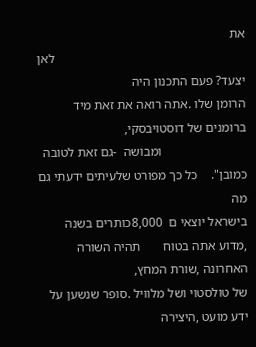את
                                                           לאן יצעד? פעם התכנון היה                                   הרומן שלו .אתה רואה את זאת מיד ברומנים של דוסטויבסקי,
                          ומבושה  -גם זאת לטובה כמובן".    כל כך מפורט שלעיתים ידעתי גם מה
בישראל יוצאי ם  8,000כותרים בשנה ,מדוע אתה בטוח       תהיה השורה האחרונה ,שורת המחץ,                               של טולסטוי ושל מלוויל .סופר שנשען על ידע מועט ,היצירה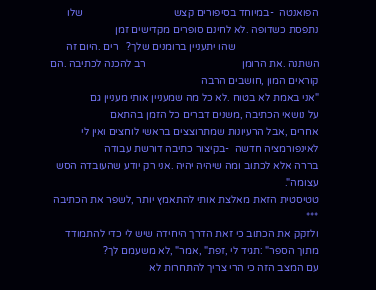הפואנטה  -במיוחד בסיפורים קצש                                   שלו נתפסת כשדופה .לא לחינם סופרים מקדישים זמן
                                שהו יתעניין ברומנים שלך?   רים .היום זה השתנה .את הרומן                                     רב להכנה לכתיבה .הם קוראים המון ,חושבים הרבה
"אני באמת לא בטוח .לא כל מה שמעניין אותי מעניין גם                                                                            על נושאי הכתיבה ,משנים דברים כל הזמן בהתאם
אחרים ,אבל הרעיונות שמתרוצצים בראשי לוחצים ואין לי                                                                             לאינפורמציה חדשה  -בקיצור כתיבה דורשת עבודה
בררה אלא לכתוב ומה שיהיה יהיה .אני רק יודע שהעובדה הסש                                                                                                                  עצומה".
טטיסטית הזאת מאלצת אותי להתאמץ יותר ,לשפר את הכתיבה                                                                                                                     ***
ולזקק את הכתוב כי זאת הדרך היחידה שיש לי כדי להתמודד                                                                           מתוך הספר" :תגיד לי ,זפת" ,אמר" ,לא משעמם לך?
עם המצב הזה כי הרי צריך להתחרות לא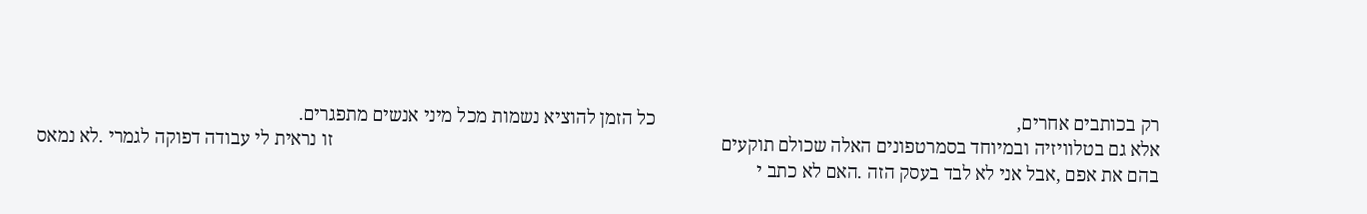רק בכותבים אחרים,                                                                             כל הזמן להוציא נשמות מכל מיני אנשים מתפגרים.
אלא גם בטלוויזיה ובמיוחד בסמרטפונים האלה שכולם תוקעים                                                                                   זו נראית לי עבודה דפוקה לגמרי .לא נמאס
בהם את אפם ,אבל אני לא לבד בעסק הזה .האם לא כתב י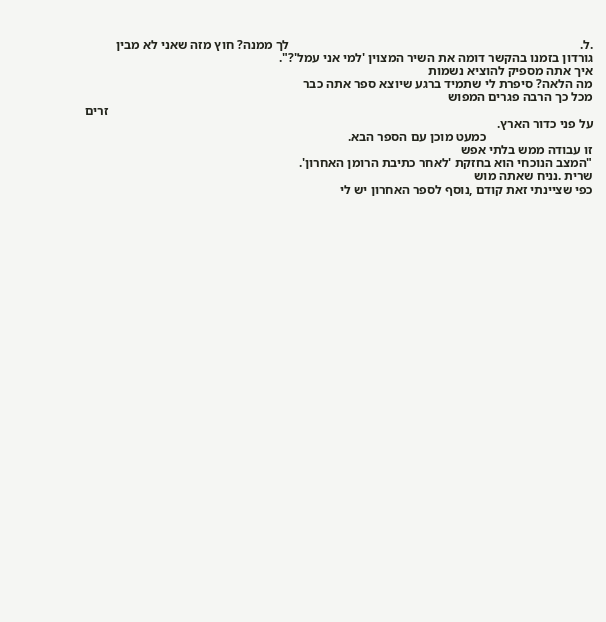.ל.                                                                                          לך ממנה? חוץ מזה שאני לא מבין
גורדון בזמנו בהקשר דומה את השיר המצוין 'למי אני עמל'?".                                                                                           איך אתה מספיק להוציא נשמות
מה הלאה? סיפרת לי שתמיד ברגע שיוצא ספר אתה כבר                                                                                                       מכל כך הרבה פגרים המפוש
                                                                                                                                                      זרים על פני כדור הארץ.
                                 כמעט מוכן עם הספר הבא.                                                                                                זו עבודה ממש בלתי אפש
"המצב הנוכחי הוא בחזקת 'לאחר כתיבת הרומן האחרון'.                                                                                                       שרית .נניח שאתה מוש
כפי שציינתי זאת קודם ,נוסף לספר האחרון יש לי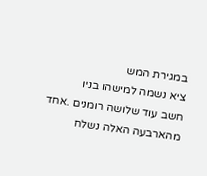במגירת המש                                                                                                  ציא נשמה למישהו בניו
חשב עוד שלושה רומנים .אחד מהארבעה האלה נשלח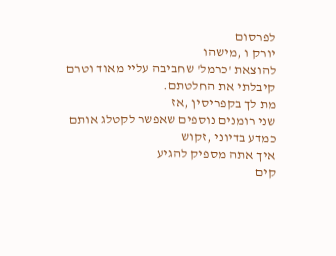לפרסום                                                                                                       יורק ו ,מישהו
להוצאת 'כרמל' שחביבה עליי מאוד וטרם קיבלתי את החלטתם.                                                                                                    מת לך בקפריסין ,אז
שני רומנים נוספים שאפשר לקטלג אותם כמדע בדיוני ,זקוש                                                                                                     איך אתה מספיק להגיע
קים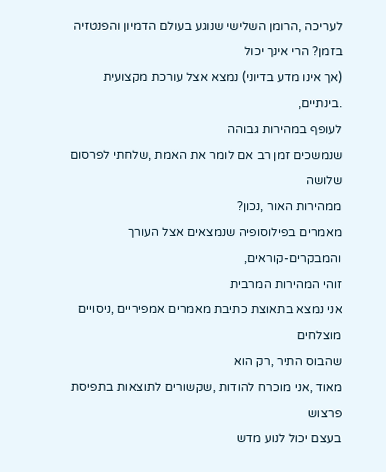לעריכה ,הרומן השלישי שנוגע בעולם הדמיון והפנטזיה                                                                                                     בזמן? הרי אינך יכול
(אך אינו מדע בדיוני) נמצא אצל עורכת מקצועית .בינתיים,                                                                                                    לעופף במהירות גבוהה
שנמשכים זמן רב אם לומר את האמת ,שלחתי לפרסום שלושה                                                                                                       ממהירות האור ,נכון?
מאמרים בפילוסופיה שנמצאים אצל העורך והמבקרים-קוראים,                                                                                                     זוהי המהירות המרבית
אני נמצא בתאוצת כתיבת מאמרים אמפיריים ,ניסויים מוצלחים                                                                                                   שהבוס התיר ,רק הוא
מאוד ,אני מוכרח להודות ,שקשורים לתוצאות בתפיסת פרצוש                                                                                                     בעצם יכול לנוע מדש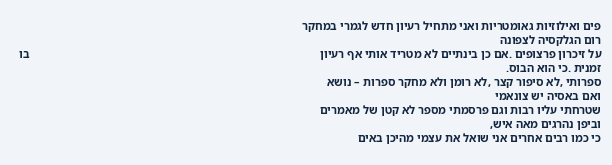פים ואילוזיות גאומטריות ואני מתחיל רעיון חדש לגמרי במחקר                                                                                                 רום הגלקסיה לצפונה
על זיכרון פרצופים .אם כן בינתיים לא מטריד אותי אף רעיון                                                                                                  בו זמנית .כי הוא הבוס.
ספרותי ,לא סיפור קצר ,לא רומן ולא מחקר ספרות – נושא                                                                                                      ואם באסיה יש צונאמי
שטרחתי עליו רבות וגם פרסמתי מספר לא קטן של מאמרים                                                                                                        וביפן נהרגים מאה איש,
כי כמו רבים אחרים אני שואל את עצמי מהיכן באים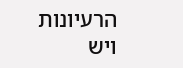הרעיונות                                                                                                   ויש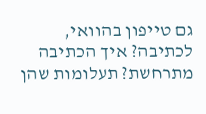גם טייפון בהוואי,
לכתיבה? איך הכתיבה מתרחשת? תעלומות שהן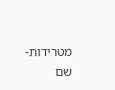מטרידות-                                                                                                          שם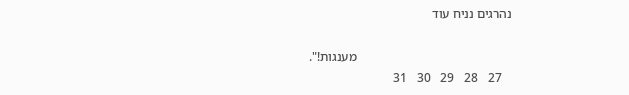נהרגים נניח עוד

                                                מענגות!".
   27   28   29   30   31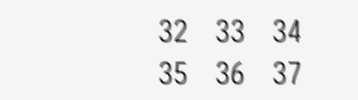32   33   34   35   36   37